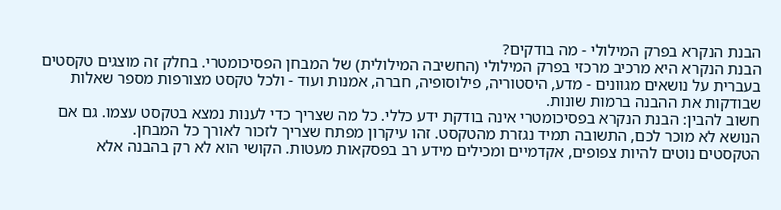הבנת הנקרא בפרק המילולי - מה בודקים?
הבנת הנקרא היא מרכיב מרכזי בפרק המילולי (החשיבה המילולית) של המבחן הפסיכומטרי. בחלק זה מוצגים טקסטים בעברית על נושאים מגוונים - מדע, היסטוריה, פילוסופיה, חברה, אמנות ועוד - ולכל טקסט מצורפות מספר שאלות שבודקות את ההבנה ברמות שונות.
חשוב להבין: הבנת הנקרא בפסיכומטרי אינה בודקת ידע כללי. כל מה שצריך כדי לענות נמצא בטקסט עצמו. גם אם הנושא לא מוכר לכם, התשובה תמיד נגזרת מהטקסט. זהו עיקרון מפתח שצריך לזכור לאורך כל המבחן.
הטקסטים נוטים להיות צפופים, אקדמיים ומכילים מידע רב בפסקאות מעטות. הקושי הוא לא רק בהבנה אלא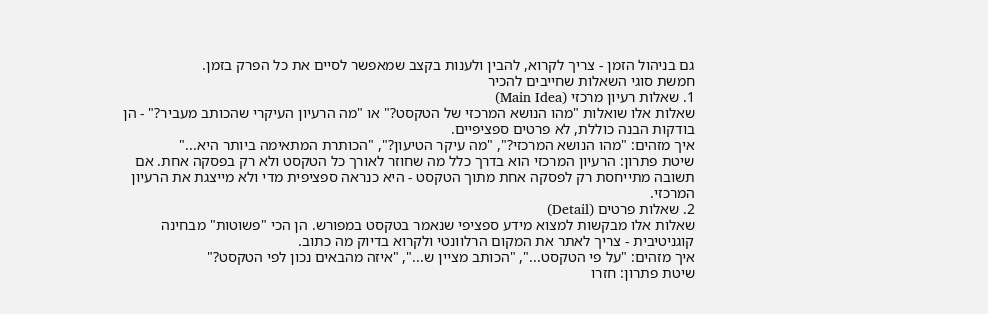גם בניהול הזמן - צריך לקרוא, להבין ולענות בקצב שמאפשר לסיים את כל הפרק בזמן.
חמשת סוגי השאלות שחייבים להכיר
1. שאלות רעיון מרכזי (Main Idea)
שאלות אלו שואלות "מהו הנושא המרכזי של הטקסט?" או "מה הרעיון העיקרי שהכותב מעביר?" - הן בודקות הבנה כוללת, לא פרטים ספציפיים.
איך מזהים: "מהו הנושא המרכזי?", "מה עיקר הטיעון?", "הכותרת המתאימה ביותר היא..."
שיטת פתרון: הרעיון המרכזי הוא בדרך כלל מה שחוזר לאורך כל הטקסט ולא רק בפסקה אחת. אם תשובה מתייחסת רק לפסקה אחת מתוך הטקסט - היא כנראה ספציפית מדי ולא מייצגת את הרעיון המרכזי.
2. שאלות פרטים (Detail)
שאלות אלו מבקשות למצוא מידע ספציפי שנאמר בטקסט במפורש. הן הכי "פשוטות" מבחינה קוגניטיבית - צריך לאתר את המקום הרלוונטי ולקרוא בדיוק מה כתוב.
איך מזהים: "על פי הטקסט...", "הכותב מציין ש...", "איזה מהבאים נכון לפי הטקסט?"
שיטת פתרון: חזרו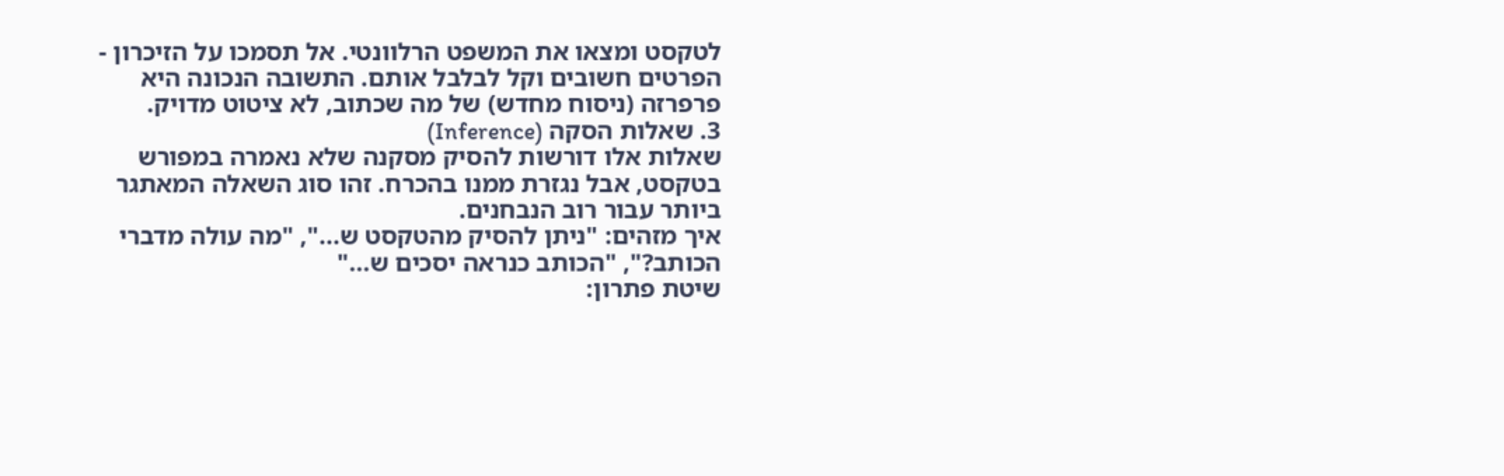לטקסט ומצאו את המשפט הרלוונטי. אל תסמכו על הזיכרון - הפרטים חשובים וקל לבלבל אותם. התשובה הנכונה היא פרפרזה (ניסוח מחדש) של מה שכתוב, לא ציטוט מדויק.
3. שאלות הסקה (Inference)
שאלות אלו דורשות להסיק מסקנה שלא נאמרה במפורש בטקסט, אבל נגזרת ממנו בהכרח. זהו סוג השאלה המאתגר ביותר עבור רוב הנבחנים.
איך מזהים: "ניתן להסיק מהטקסט ש...", "מה עולה מדברי הכותב?", "הכותב כנראה יסכים ש..."
שיטת פתרון: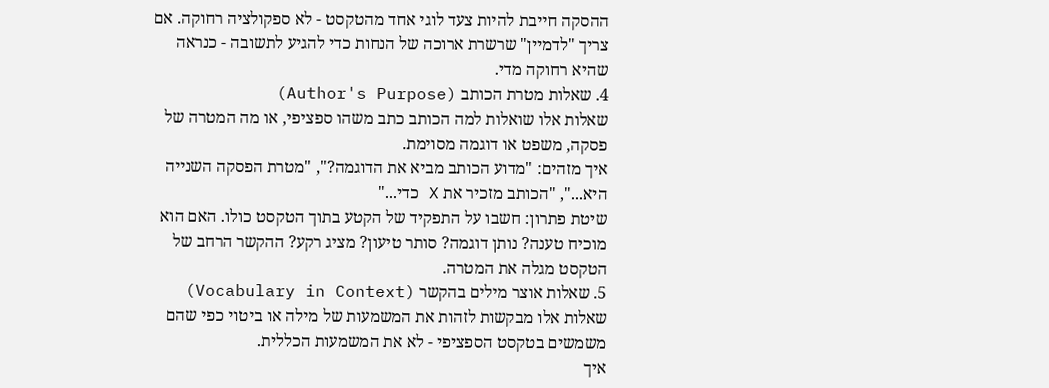ההסקה חייבת להיות צעד לוגי אחד מהטקסט - לא ספקולציה רחוקה. אם צריך "לדמיין" שרשרת ארוכה של הנחות כדי להגיע לתשובה - כנראה שהיא רחוקה מדי.
4. שאלות מטרת הכותב (Author's Purpose)
שאלות אלו שואלות למה הכותב כתב משהו ספציפי, או מה המטרה של פסקה, משפט או דוגמה מסוימת.
איך מזהים: "מדוע הכותב מביא את הדוגמה?", "מטרת הפסקה השנייה היא...", "הכותב מזכיר את X כדי..."
שיטת פתרון: חשבו על התפקיד של הקטע בתוך הטקסט כולו. האם הוא מוכיח טענה? נותן דוגמה? סותר טיעון? מציג רקע? ההקשר הרחב של הטקסט מגלה את המטרה.
5. שאלות אוצר מילים בהקשר (Vocabulary in Context)
שאלות אלו מבקשות לזהות את המשמעות של מילה או ביטוי כפי שהם משמשים בטקסט הספציפי - לא את המשמעות הכללית.
איך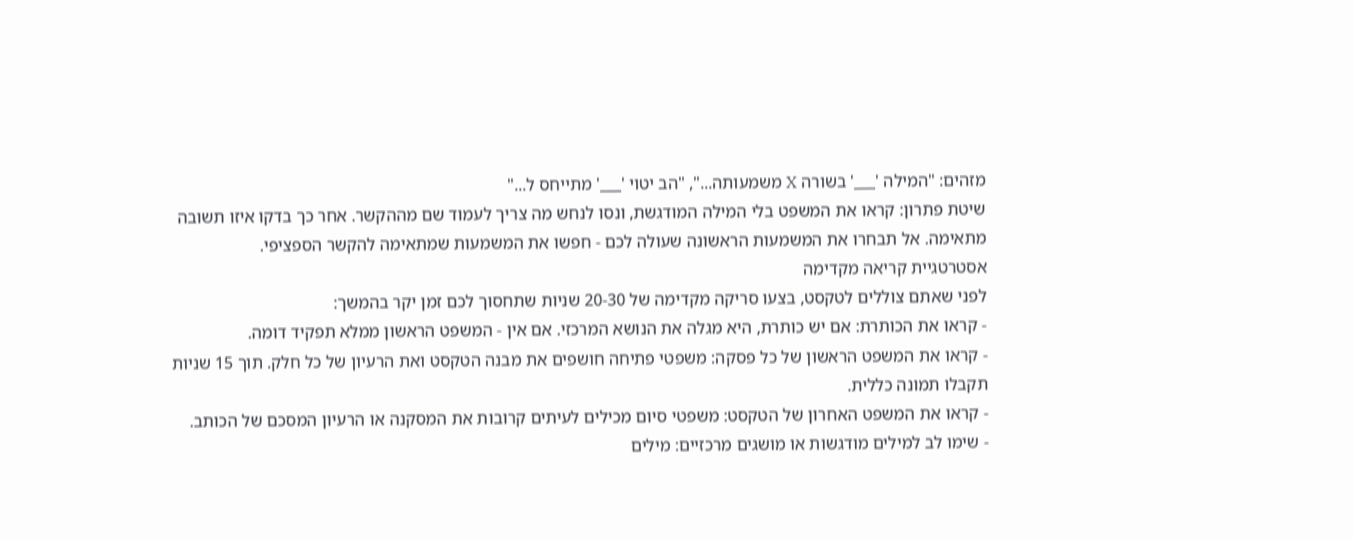מזהים: "המילה '___' בשורה X משמעותה...", "הב יטוי '___' מתייחס ל..."
שיטת פתרון: קראו את המשפט בלי המילה המודגשת, ונסו לנחש מה צריך לעמוד שם מההקשר. אחר כך בדקו איזו תשובה מתאימה. אל תבחרו את המשמעות הראשונה שעולה לכם - חפשו את המשמעות שמתאימה להקשר הספציפי.
אסטרטגיית קריאה מקדימה
לפני שאתם צוללים לטקסט, בצעו סריקה מקדימה של 20-30 שניות שתחסוך לכם זמן יקר בהמשך:
- קראו את הכותרת: אם יש כותרת, היא מגלה את הנושא המרכזי. אם אין - המשפט הראשון ממלא תפקיד דומה.
- קראו את המשפט הראשון של כל פסקה: משפטי פתיחה חושפים את מבנה הטקסט ואת הרעיון של כל חלק. תוך 15 שניות תקבלו תמונה כללית.
- קראו את המשפט האחרון של הטקסט: משפטי סיום מכילים לעיתים קרובות את המסקנה או הרעיון המסכם של הכותב.
- שימו לב למילים מודגשות או מושגים מרכזיים: מילים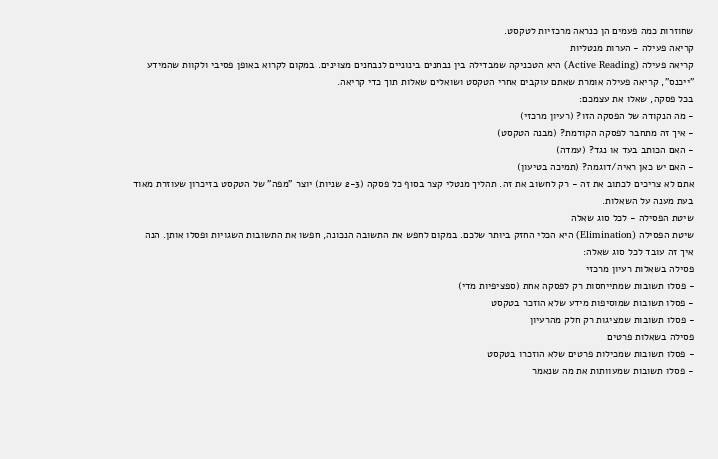שחוזרות כמה פעמים הן כנראה מרכזיות לטקסט.
קריאה פעילה - הערות מנטליות
קריאה פעילה (Active Reading) היא הטכניקה שמבדילה בין נבחנים בינוניים לנבחנים מצוינים. במקום לקרוא באופן פסיבי ולקוות שהמידע "ייכנס", קריאה פעילה אומרת שאתם עוקבים אחרי הטקסט ושואלים שאלות תוך כדי קריאה.
בכל פסקה, שאלו את עצמכם:
- מה הנקודה של הפסקה הזו? (רעיון מרכזי)
- איך זה מתחבר לפסקה הקודמת? (מבנה הטקסט)
- האם הכותב בעד או נגד? (עמדה)
- האם יש כאן ראיה/דוגמה? (תמיכה בטיעון)
אתם לא צריכים לכתוב את זה - רק לחשוב את זה. תהליך מנטלי קצר בסוף כל פסקה (2-3 שניות) יוצר "מפה" של הטקסט בזיכרון שעוזרת מאוד בעת מענה על השאלות.
שיטת הפסילה - לכל סוג שאלה
שיטת הפסילה (Elimination) היא הכלי החזק ביותר שלכם. במקום לחפש את התשובה הנכונה, חפשו את התשובות השגויות ופסלו אותן. הנה איך זה עובד לכל סוג שאלה:
פסילה בשאלות רעיון מרכזי
- פסלו תשובות שמתייחסות רק לפסקה אחת (ספציפיות מדי)
- פסלו תשובות שמוסיפות מידע שלא הוזכר בטקסט
- פסלו תשובות שמציגות רק חלק מהרעיון
פסילה בשאלות פרטים
- פסלו תשובות שמכילות פרטים שלא הוזכרו בטקסט
- פסלו תשובות שמעוותות את מה שנאמר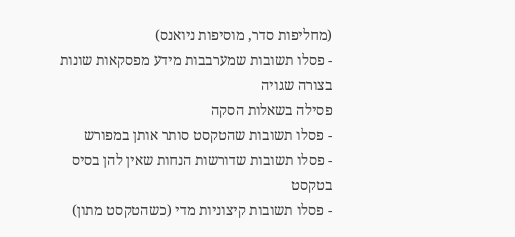(מחליפות סדר, מוסיפות ניואנס)
- פסלו תשובות שמערבבות מידע מפסקאות שונות בצורה שגויה
פסילה בשאלות הסקה
- פסלו תשובות שהטקסט סותר אותן במפורש
- פסלו תשובות שדורשות הנחות שאין להן בסיס בטקסט
- פסלו תשובות קיצוניות מדי (כשהטקסט מתון)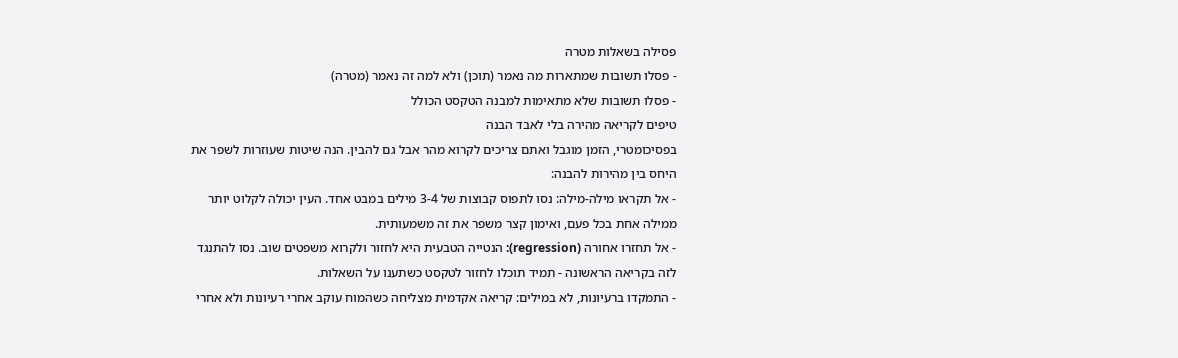פסילה בשאלות מטרה
- פסלו תשובות שמתארות מה נאמר (תוכן) ולא למה זה נאמר (מטרה)
- פסלו תשובות שלא מתאימות למבנה הטקסט הכולל
טיפים לקריאה מהירה בלי לאבד הבנה
בפסיכומטרי, הזמן מוגבל ואתם צריכים לקרוא מהר אבל גם להבין. הנה שיטות שעוזרות לשפר את היחס בין מהירות להבנה:
- אל תקראו מילה-מילה: נסו לתפוס קבוצות של 3-4 מילים במבט אחד. העין יכולה לקלוט יותר ממילה אחת בכל פעם, ואימון קצר משפר את זה משמעותית.
- אל תחזרו אחורה (regression): הנטייה הטבעית היא לחזור ולקרוא משפטים שוב. נסו להתנגד לזה בקריאה הראשונה - תמיד תוכלו לחזור לטקסט כשתענו על השאלות.
- התמקדו ברעיונות, לא במילים: קריאה אקדמית מצליחה כשהמוח עוקב אחרי רעיונות ולא אחרי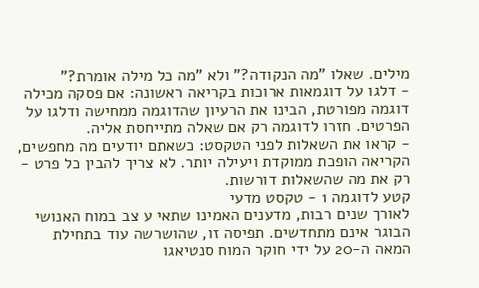מילים. שאלו "מה הנקודה?" ולא "מה כל מילה אומרת?"
- דלגו על דוגמאות ארוכות בקריאה ראשונה: אם פסקה מכילה דוגמה מפורטת, הבינו את הרעיון שהדוגמה ממחישה ודלגו על הפרטים. חזרו לדוגמה רק אם שאלה מתייחסת אליה.
- קראו את השאלות לפני הטקסט: כשאתם יודעים מה מחפשים, הקריאה הופכת ממוקדת ויעילה יותר. לא צריך להבין כל פרט - רק את מה שהשאלות דורשות.
קטע לדוגמה 1 - טקסט מדעי
לאורך שנים רבות, מדענים האמינו שתאי ע צב במוח האנושי הבוגר אינם מתחדשים. תפיסה זו, שהושרשה עוד בתחילת המאה ה-20 על ידי חוקר המוח סנטיאגו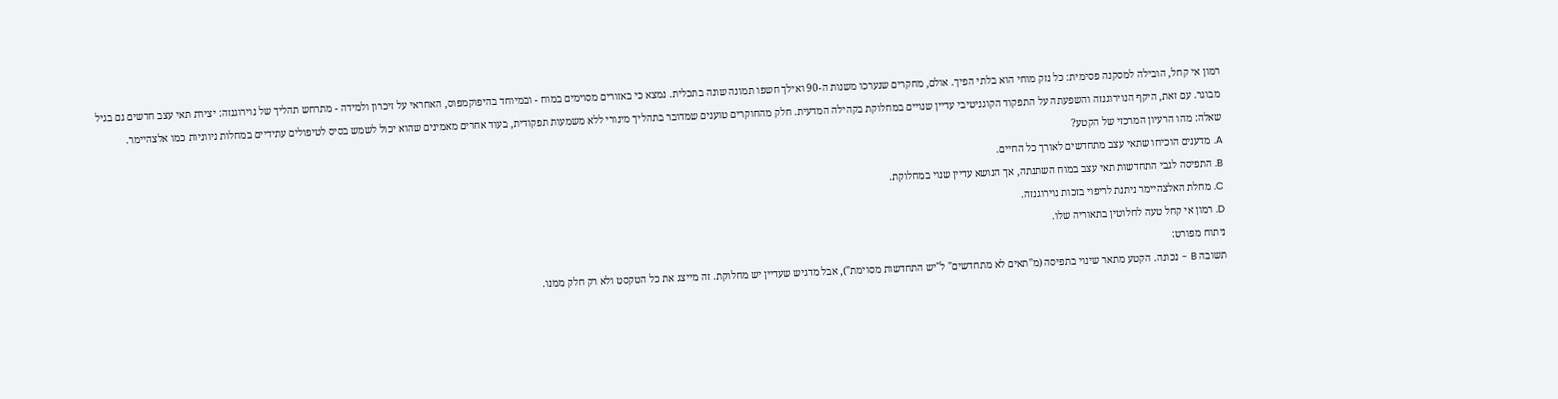רמון אי קחל, הובילה למסקנה פסימית: כל נזק מוחי הוא בלתי הפיך. אולם, מחקרים שנערכו משנות ה-90 ואילך חשפו תמונה שונה בתכלית. נמצא כי באזורים מסוימים במוח - ובמיוחד בהיפוקמפוס, האחראי על זיכרון ולמידה - מתרחש תהליך של נוירוגנזה: יצירת תאי עצב חדשים גם בגיל מבוגר. עם זאת, היקף הנוירוגנזה והשפעתה על התפקוד הקוגניטיבי עדיין שנויים במחלוקת בקהילה המדעית. חלק מהחוקרים טוענים שמדובר בתהליך מינורי ללא משמעות תפקודית, בעוד אחרים מאמינים שהוא יכול לשמש בסיס לטיפולים עתידיים במחלות ניווניות כמו אלצהיימר.
שאלה: מהו הרעיון המרכזי של הקטע?
A. מדענים הוכיחו שתאי עצב מתחדשים לאורך כל החיים.
B. התפיסה לגבי התחדשות תאי עצב במוח השתנתה, אך הנושא עדיין שנוי במחלוקת.
C. מחלת האלצהיימר ניתנת לריפוי בזכות נוירוגנזה.
D. רמון אי קחל טעה לחלוטין בתאוריה שלו.
ניתוח מפורט:
תשובה B - נכונה. הקטע מתאר שינוי בתפיסה (מ"תאים לא מתחדשים" ל"יש התחדשות מסוימת"), אבל מדגיש שעדיין יש מחלוקת. זה מייצג את כל הטקסט ולא רק חלק ממנו.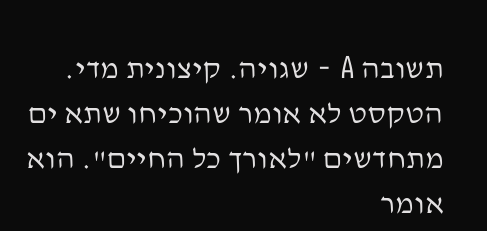תשובה A - שגויה. קיצונית מדי. הטקסט לא אומר שהוכיחו שתא ים מתחדשים "לאורך כל החיים". הוא אומר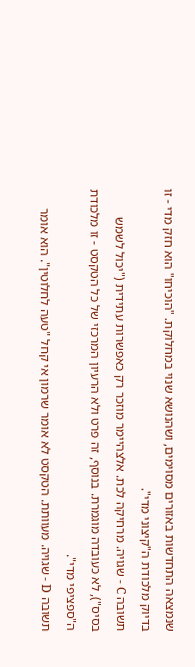שנמצאה התחדשות באזורים מסוימים, ושהנושא שנוי במחלוקת. "הוכיחו" הוא חזק מדי - זו בדיוק מלכודת ה"קיצוני מדי".
תשובה C - שגויה. מרחיקה לכת. אלצהיימר מוזכר רק כאפשרות עתידית ("יכול לשמש בסיס"), לא כעובדה מוגמרת. בנוסף, זה פרט ולא הרעיון המרכזי של כל הטקסט - זו מלכודת ה"ספציפי מדי".
תשובה D - שגויה. מעוותת. הטקסט לא אומר שרמון אי קחל "טעה לחלוטין". הוא אומר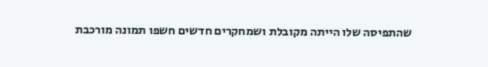שהתפיסה שלו הייתה מקובלת ושמחקרים חדשים חשפו תמונה מורכבת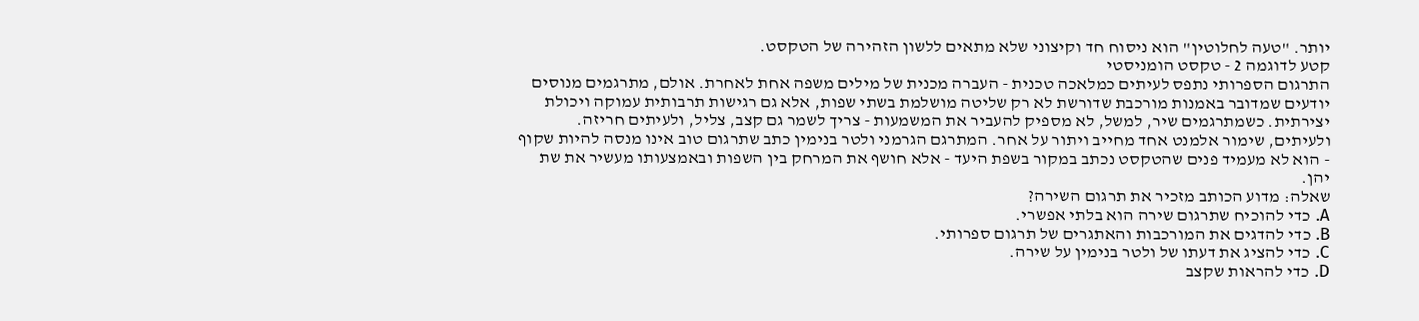יותר. "טעה לחלוטין" הוא ניסוח חד וקיצוני שלא מתאים ללשון הזהירה של הטקסט.
קטע לדוגמה 2 - טקסט הומניסטי
התרגום הספרותי נתפס לעיתים כמלאכה טכנית - העברה מכנית של מילים משפה אחת לאחרת. אולם, מתרגמים מנוסים יודעים שמדובר באמנות מורכבת שדורשת לא רק שליטה מושלמת בשתי שפות, אלא גם רגישות תרבותית עמוקה ויכולת יצירתית. כשמתרגמים שיר, למשל, לא מספיק להעביר את המשמעות - צריך לשמר גם קצב, צליל, ולעיתים חריזה. ולעיתים, שימור אלמנט אחד מחייב ויתור על אחר. המתרגם הגרמני ולטר בנימין כתב שתרגום טוב אינו מנסה להיות שקוף - הוא לא מעמיד פנים שהטקסט נכתב במקור בשפת היעד - אלא חושף את המרחק בין השפות ובאמצעותו מעשיר את שת יהן.
שאלה: מדוע הכותב מזכיר את תרגום השירה?
A. כדי להוכיח שתרגום שירה הוא בלתי אפשרי.
B. כדי להדגים את המורכבות והאתגרים של תרגום ספרותי.
C. כדי להציג את דעתו של ולטר בנימין על שירה.
D. כדי להראות שקצב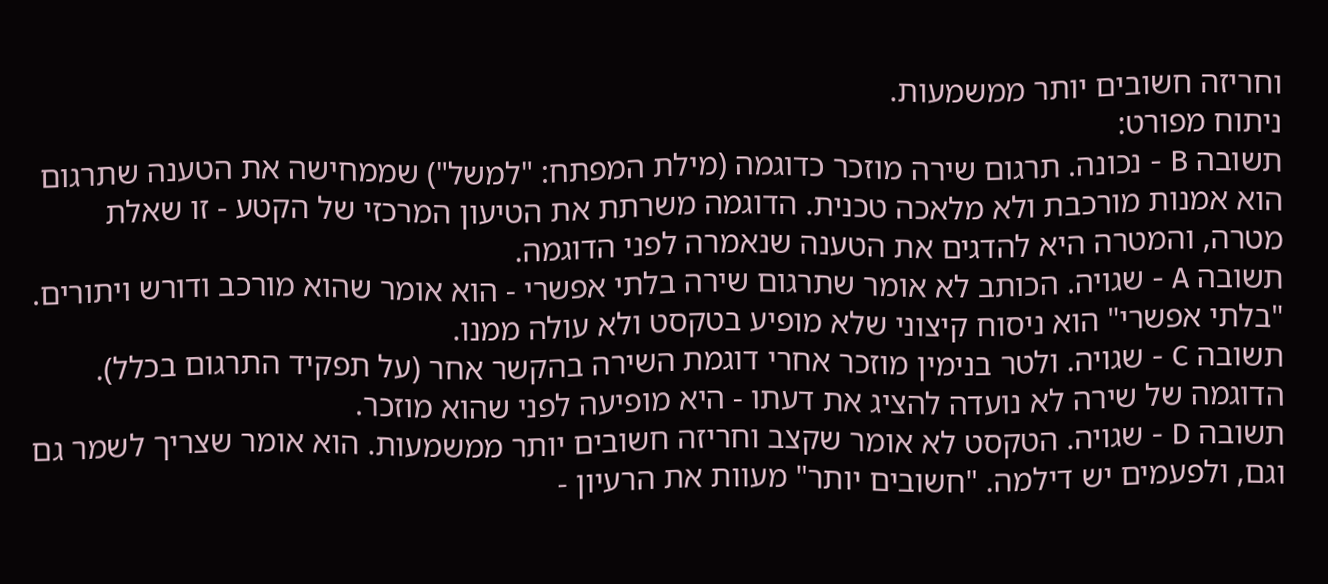וחריזה חשובים יותר ממשמעות.
ניתוח מפורט:
תשובה B - נכונה. תרגום שירה מוזכר כדוגמה (מילת המפתח: "למשל") שממחישה את הטענה שתרגום הוא אמנות מורכבת ולא מלאכה טכנית. הדוגמה משרתת את הטיעון המרכזי של הקטע - זו שאלת מטרה, והמטרה היא להדגים את הטענה שנאמרה לפני הדוגמה.
תשובה A - שגויה. הכותב לא אומר שתרגום שירה בלתי אפשרי - הוא אומר שהוא מורכב ודורש ויתורים. "בלתי אפשרי" הוא ניסוח קיצוני שלא מופיע בטקסט ולא עולה ממנו.
תשובה C - שגויה. ולטר בנימין מוזכר אחרי דוגמת השירה בהקשר אחר (על תפקיד התרגום בכלל). הדוגמה של שירה לא נועדה להציג את דעתו - היא מופיעה לפני שהוא מוזכר.
תשובה D - שגויה. הטקסט לא אומר שקצב וחריזה חשובים יותר ממשמעות. הוא אומר שצריך לשמר גם וגם, ולפעמים יש דילמה. "חשובים יותר" מעוות את הרעיון -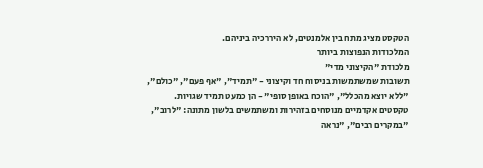הטקסט מציג מתח בין אלמנטים, לא היררכיה ביניהם.
המלכודות הנפוצות ביותר
מלכודת "הקיצוני מדי"
תשובות שמשתמשות בניסוח חד וקיצוני - "תמיד", "אף פעם", "כולם", "ללא יוצא מהכלל", "הוכח באופן סופי" - הן כמעט תמיד שגויות. טקסטים אקדמיים מנוסחים בזהירות ומשתמשים בלשון מתונה: "לרוב", "במקרים רבים", "נראה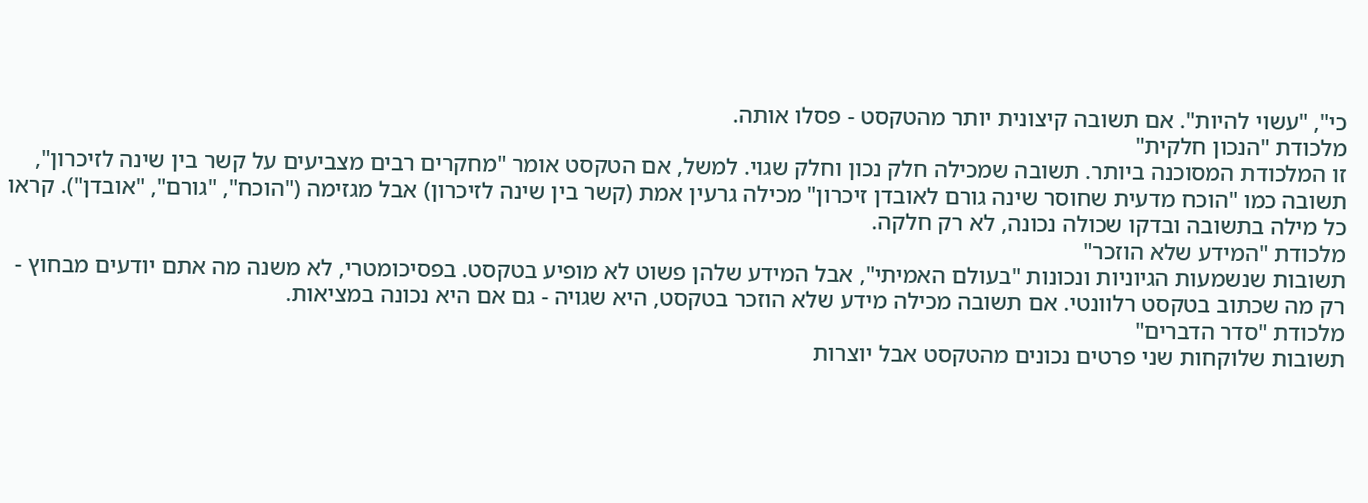כי", "עשוי להיות". אם תשובה קיצונית יותר מהטקסט - פסלו אותה.
מלכודת "הנכון חלקית"
זו המלכודת המסוכנה ביותר. תשובה שמכילה חלק נכון וחלק שגוי. למשל, אם הטקסט אומר "מחקרים רבים מצביעים על קשר בין שינה לזיכרון", תשובה כמו "הוכח מדעית שחוסר שינה גורם לאובדן זיכרון" מכילה גרעין אמת (קשר בין שינה לזיכרון) אבל מגזימה ("הוכח", "גורם", "אובדן"). קראו כל מילה בתשובה ובדקו שכולה נכונה, לא רק חלקה.
מלכודת "המידע שלא הוזכר"
תשובות שנשמעות הגיוניות ונכונות "בעולם האמיתי", אבל המידע שלהן פשוט לא מופיע בטקסט. בפסיכומטרי, לא משנה מה אתם יודעים מבחוץ - רק מה שכתוב בטקסט רלוונטי. אם תשובה מכילה מידע שלא הוזכר בטקסט, היא שגויה - גם אם היא נכונה במציאות.
מלכודת "סדר הדברים"
תשובות שלוקחות שני פרטים נכונים מהטקסט אבל יוצרות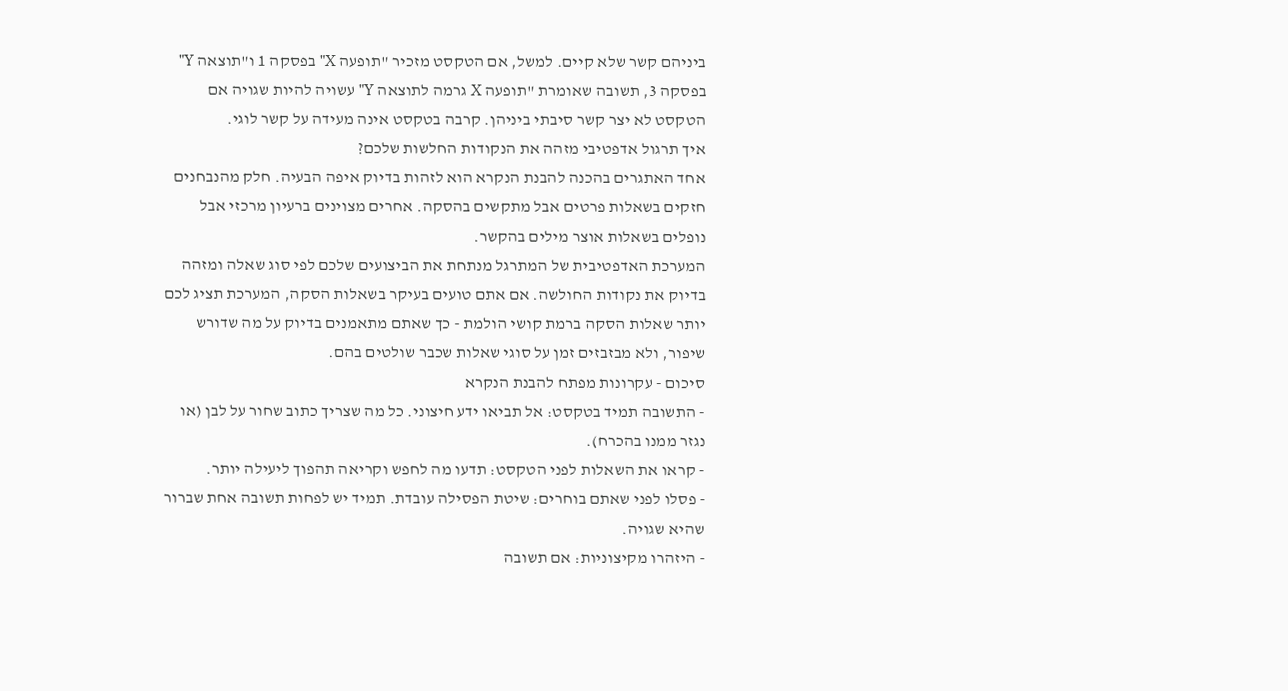ביניהם קשר שלא קיים. למשל, אם הטקסט מזכיר "תופעה X" בפסקה 1 ו"תוצאה Y" בפסקה 3, תשובה שאומרת "תופעה X גרמה לתוצאה Y" עשויה להיות שגויה אם הטקסט לא יצר קשר סיבתי ביניהן. קרבה בטקסט אינה מעידה על קשר לוגי.
איך תרגול אדפטיבי מזהה את הנקודות החלשות שלכם?
אחד האתגרים בהכנה להבנת הנקרא הוא לזהות בדיוק איפה הבעיה. חלק מהנבחנים חזקים בשאלות פרטים אבל מתקשים בהסקה. אחרים מצוינים ברעיון מרכזי אבל נופלים בשאלות אוצר מילים בהקשר.
המערכת האדפטיבית של המתרגל מנתחת את הביצועים שלכם לפי סוג שאלה ומזהה בדיוק את נקודות החולשה. אם אתם טועים בעיקר בשאלות הסקה, המערכת תציג לכם יותר שאלות הסקה ברמת קושי הולמת - כך שאתם מתאמנים בדיוק על מה שדורש שיפור, ולא מבזבזים זמן על סוגי שאלות שכבר שולטים בהם.
סיכום - עקרונות מפתח להבנת הנקרא
- התשובה תמיד בטקסט: אל תביאו ידע חיצוני. כל מה שצריך כתוב שחור על לבן (או נגזר ממנו בהכרח).
- קראו את השאלות לפני הטקסט: תדעו מה לחפש וקריאה תהפוך ליעילה יותר.
- פסלו לפני שאתם בוחרים: שיטת הפסילה עובדת. תמיד יש לפחות תשובה אחת שברור שהיא שגויה.
- היזהרו מקיצוניות: אם תשובה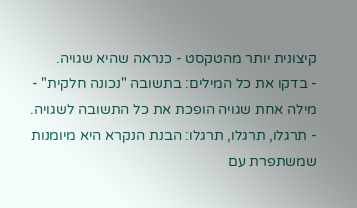קיצונית יותר מהטקסט - כנראה שהיא שגויה.
- בדקו את כל המילים: בתשובה "נכונה חלקית" - מילה אחת שגויה הופכת את כל התשובה לשגויה.
- תרגלו, תרגלו, תרגלו: הבנת הנקרא היא מיומנות שמשתפרת עם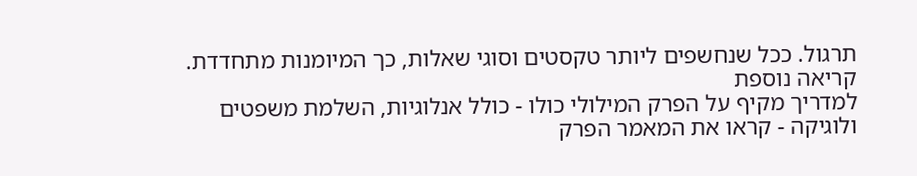תרגול. ככל שנחשפים ליותר טקסטים וסוגי שאלות, כך המיומנות מתחדדת.
קריאה נוספת
למדריך מקיף על הפרק המילולי כולו - כולל אנלוגיות, השלמת משפטים ולוגיקה - קראו את המאמר הפרק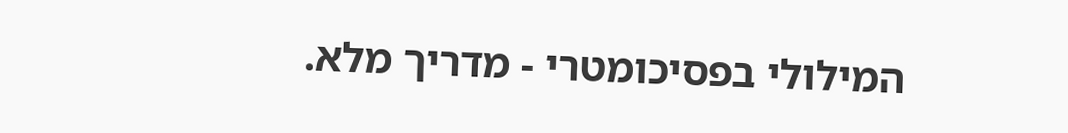המילולי בפסיכומטרי - מדריך מלא.